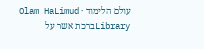עולם הלימוד · Olam HaLimud
Libraryברכת אשר על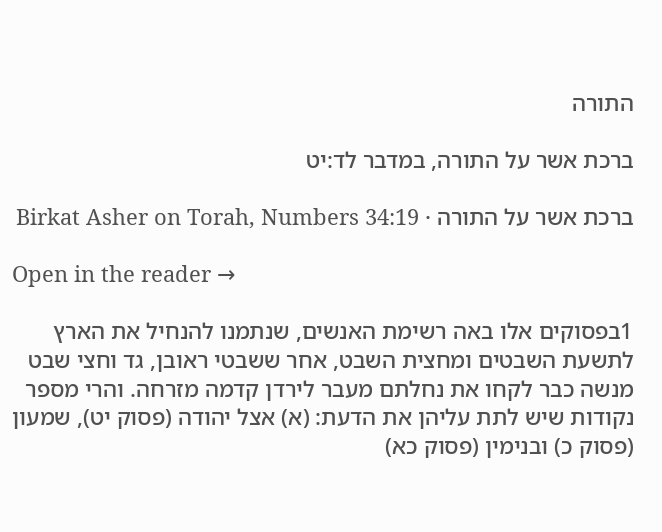התורה

ברכת אשר על התורה, במדבר לד:יט

ברכת אשר על התורה · Birkat Asher on Torah, Numbers 34:19

Open in the reader →

1בפסוקים אלו באה רשימת האנשים, שנתמנו להנחיל את הארץ לתשעת השבטים ומחצית השבט, אחר ששבטי ראובן, גד וחצי שבט מנשה כבר לקחו את נחלתם מעבר לירדן קדמה מזרחה. והרי מספר נקודות שיש לתת עליהן את הדעת: (א) אצל יהודה (פסוק יט), שמעון (פסוק כ) ובנימין (פסוק כא)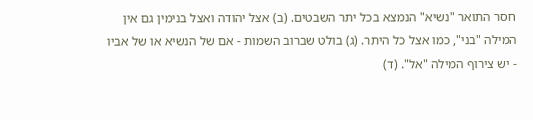חסר התואר "נשיא" הנמצא בכל יתר השבטים. (ב) אצל יהודה ואצל בנימין גם אין המילה "בני", כמו אצל כל היתר. (ג) בולט שברוב השמות - אם של הנשיא או של אביו - יש צירוף המילה "אל". (ד)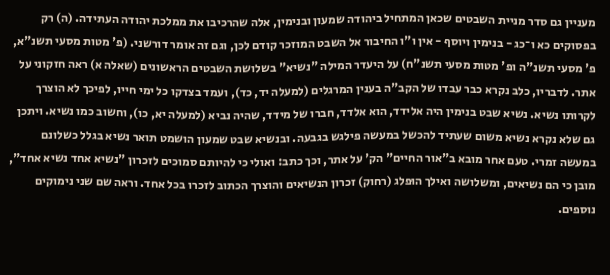מעניין גם סדר מניית השבטים שכאן המתחיל ביהודה שמעון ובנימין, אלה שהרכיבו את ממלכת יהודה העתידה. (ה) רק בפסוקים כא ו־כג - בנימין ויוסף - אין ו"ו החיבור אל השבט המוזכר קודם לכן, וגם זה אומר דורשני. (פ' מטות מסעי תשנ"א, פ' מסעי תשנ"ה ופ' מטות מסעי תשנ"ח) על היעדר המילה "נשיא" בשלושת השבטים הראשונים (שאלה א) ראה חזקוני על אתר. לדבריו, כלב נקרא כבר עבדו של הקב"ה בענין המרגלים (למעלה יד, כד), ועמד בצדקו כל ימי חייו, לפיכך לא הוצרך לקרותו נשיא. נשיא שבט בנימין היה אלידד, הוא אלדד, חברו של מידד, שהיה נביא (למעלה יא, כו), וחשוב כמו נשיא. ויתכן גם שלא נקרא נשיא משום שעתיד להכשל במעשה פילגש בגבעה. ובנשיא שבט שמעון הושמט תואר נשיא בגלל כשלונם במעשה זמרי. טעם אחר מובא ב"אור החיים" הק' על אתר, וכך כתב: ואולי כי להיותם סמוכים לזכרון "נשיא אחד נשיא אחד", מובן כי הם נשיאים, ומשלושה ואילך הוּפלג (רחוק) זכרון הנשיאים והוצרך הכתוב לזכרו בכל אחד. וראה שם שני נימוקים נוספים.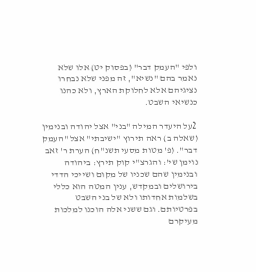ולפי "העמק דבר" (בפסוק יט) אלו שלא נאמר בהם "נשיא", זה מפני שלא נבחרו נציגיהם אלא לחלוקת הארץ, ולא כהנו כנשיאי השבט.

2על היעדר המילה "בני" אצל יהודה ובנימין (שאלה ב) ראה תירוץ "ישיבתי" אצל "העמק דבר". (פ' מטות מסעי תשנ"ח) הערת ר' זאב נוימן שי': והגרצ"י קוק תירץ: ביהודה ובנימין שהם שכניו של מקום ושייכי הדדי בירושלים ובמקדש, ענין המטה הוא כללי בשלמות אחדותו ולא של בני השבט בפרטיותם. וגם ששני אלה הוכנו למלכות מעיקרם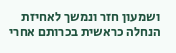ושמעון חזר ונמשך לאחיזת הנחלה כראשית בכרותם אחרי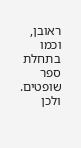ראובן, וכמו בתחלת ספר שופטים. ולכן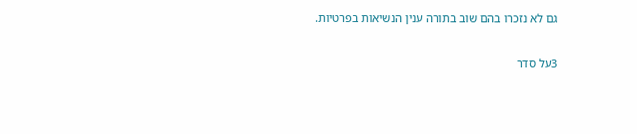גם לא נזכרו בהם שוב בתורה ענין הנשיאות בפרטיות.

3על סדר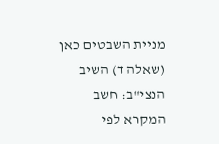מניית השבטים כאן (שאלה ד) השיב הנצי"ב: חשב המקרא לפי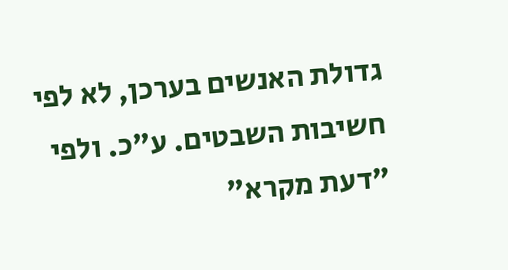גדולת האנשים בערכן, לא לפי חשיבות השבטים. ע"כ. ולפי "דעת מקרא"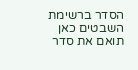הסדר ברשימת השבטים כאן תואם את סדר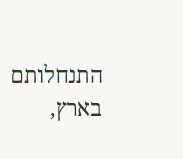התנחלותם בארץ,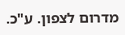מדרום לצפון. ע"כ.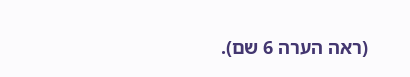(ראה הערה 6 שם).